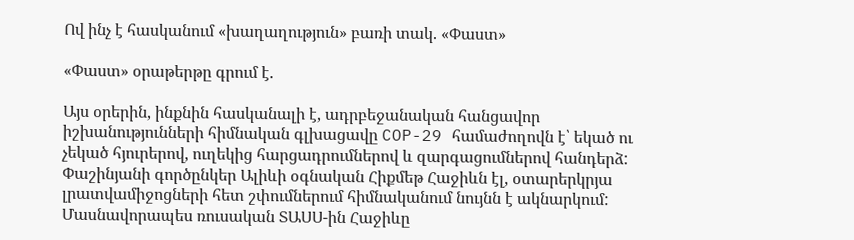Ով ինչ է հասկանում «խաղաղություն» բառի տակ. «Փաստ»

«Փաստ» օրաթերթը գրում է.

Այս օրերին, ինքնին հասկանալի է, ադրբեջանական հանցավոր իշխանությունների հիմնական գլխացավը COP-29 համաժողովն է՝ եկած ու չեկած հյուրերով, ուղեկից հարցադրումներով և զարգացումներով հանդերձ: Փաշինյանի գործընկեր Ալիևի օգնական Հիքմեթ Հաջիևն էլ, օտարերկրյա լրատվամիջոցների հետ շփումներում հիմնականում նույնն է ակնարկում: Մասնավորապես ռուսական ՏԱՍՍ-ին Հաջիևը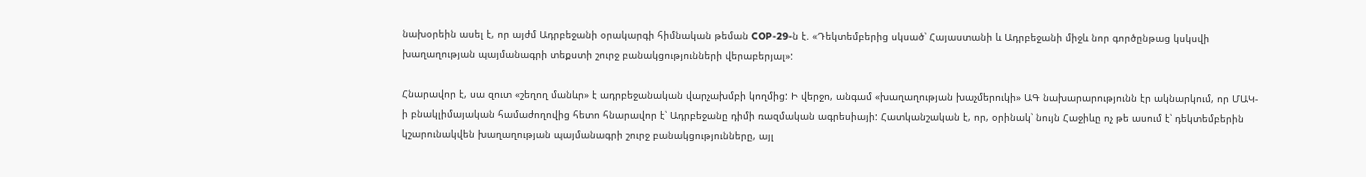նախօրեին ասել է, որ այժմ Ադրբեջանի օրակարգի հիմնական թեման COP-29-ն է. «Դեկտեմբերից սկսած՝ Հայաստանի և Ադրբեջանի միջև նոր գործընթաց կսկսվի խաղաղության պայմանագրի տեքստի շուրջ բանակցությունների վերաբերյալ»:

Հնարավոր է, սա զուտ «շեղող մանևր» է ադրբեջանական վարչախմբի կողմից: Ի վերջո, անգամ «խաղաղության խաչմերուկի» ԱԳ նախարարությունն էր ակնարկում, որ ՄԱԿ-ի բնակլիմայական համաժողովից հետո հնարավոր է՝ Ադրբեջանը դիմի ռազմական ագրեսիայի: Հատկանշական է, որ, օրինակ՝ նույն Հաջիևը ոչ թե ասում է՝ դեկտեմբերին կշարունակվեն խաղաղության պայմանագրի շուրջ բանակցությունները, այլ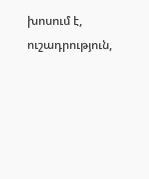խոսում է, ուշադրություն,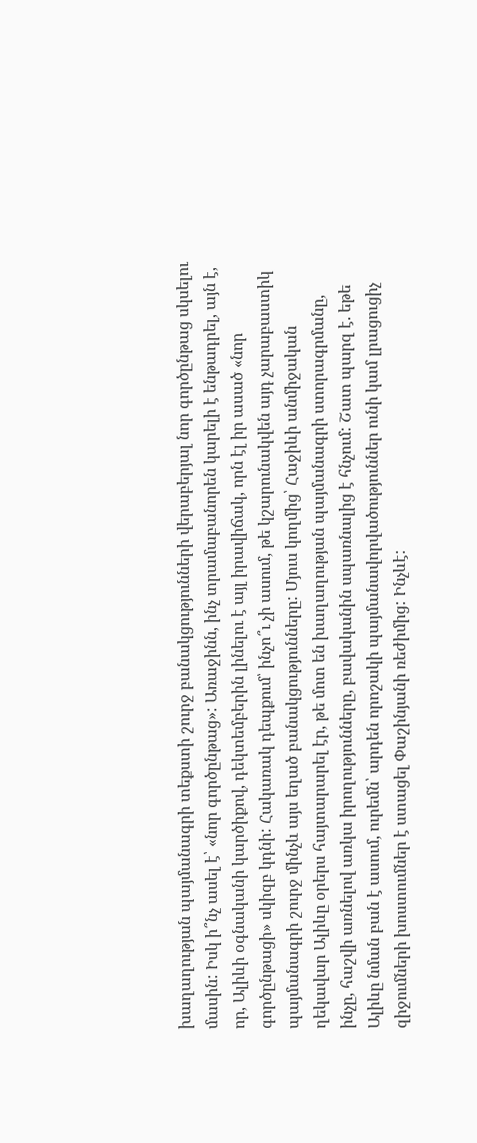խաղաղության պայմանագրի տեքստի շուրջ բանակցությունների վերաբերյալ նոր գործընթաց սկսելու մասին: Իսկ ի՞նչ ասել է՝ «նոր գործընթաց»: Առաջինն, ինչ տրամաբանորեն կարելի է ենթադրել, այն է, որ, Ալիևի օգնականի կարծիքով, դեկտեմբերին լինելու է այլ իրավիճակ, որն էլ իր ասած «նոր գործընթացի» սկիզբ կդնի: Հակառակ դեպքում՝ ինչո՞ւ չի ասում, թե կշարունակվեն այդ չարաբաստիկ պայմանագրի շուրջ մինչև այս եղած բանակցությունները: Մյուս կողմից՝ Հաջիևի անմիջական ղեկավար Ալիևը օրերս հայտարարել էր, թե մոտ են խաղաղության պայմանագրի ստորագրմանը, ինչը, հաշվի առնելով առկա իրողությունները, բավականին սպառնալից է հնչում: Շատ պարզ է. եթե Ալիևը նման բան է ասում, ուրեմն՝ արդեն որոշակի պայմանավորվածություններ ունի կամ լրացուցիչ զիջումների խոստումներ է ստացել Փաշինյանի ռեժիմից: Ինչևէ: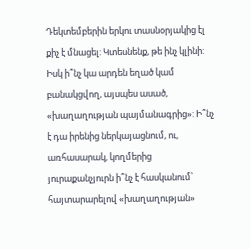Դեկտեմբերին երկու տասնօրյակից էլ քիչ է մնացել: Կտեսնենք, թե ինչ կլինի: Իսկ ի՞նչ կա արդեն եղած կամ բանակցվող, այսպես ասած, «խաղաղության պայմանագրից»: Ի՞նչ է դա իրենից ներկայացնում, ու, առհասարակ, կողմերից յուրաքանչյուրն ի՞նչ է հասկանում՝ հայտարարելով «խաղաղության»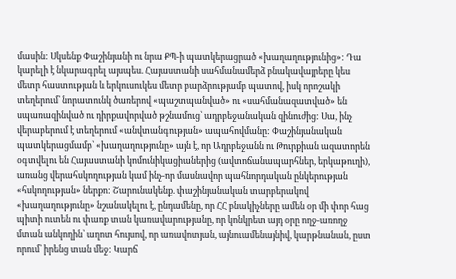մասին: Սկսենք Փաշինյանի ու նրա ՔՊ-ի պատկերացրած «խաղաղությունից»: Դա կարելի է նկարագրել այսպես. Հայաստանի սահմանամերձ բնակավայրերը կես մետր հաստության և երկուսուկես մետր բարձրությամբ պատով, իսկ որոշակի տեղերում՝ նորատունկ ծառերով «պաշտպանված» ու «սահմանազատված» են սպառազինված ու դիրքավորված թշնամուց՝ ադրբեջանական զինուժից: Սա, ինչ վերաբերում է տեղերում «անվտանգության» ապահովմանը: Փաշինյանական պատկերացմամբ՝ «խաղաղությունը» այն է, որ Ադրբեջանն ու Թուրքիան ազատորեն օգտվելու են Հայաստանի կոմունիկացիաներից (ավտոճանապարհներ, երկաթուղի), առանց վերահսկողության կամ ինչ-որ մասնավոր պահնորդական ընկերության «հսկողության» ներքո: Շարունակենք. փաշինյանական տարբերակով «խաղաղությունը» նշանակելու է, ընդամենը, որ ՀՀ բնակիչները ամեն օր մի փոր հաց պիտի ուտեն ու փառք տան կառավարությանը, որ կոնկրետ այդ օրը ողջ-առողջ մտան անկողին՝ աղոտ հույսով, որ առավոտյան, այնուամենայնիվ, կարթնանան, ըստ որում՝ իրենց տան մեջ: Կարճ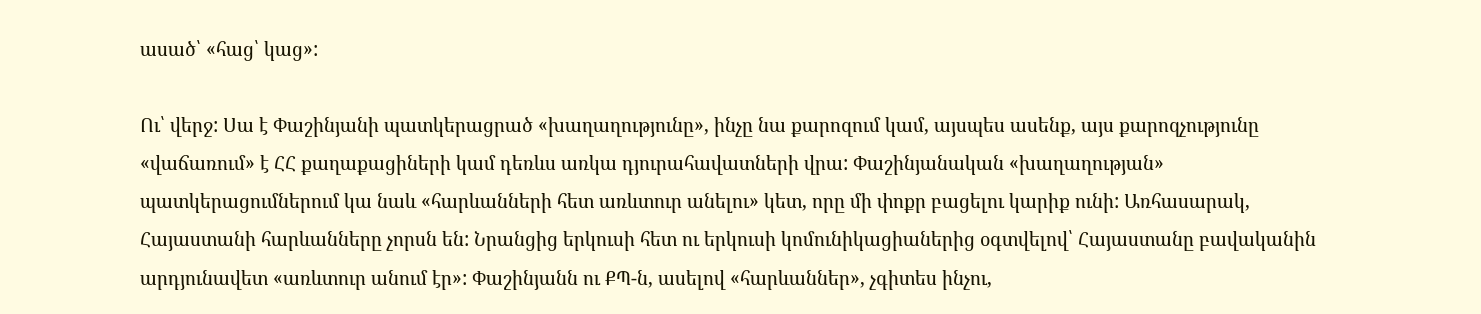ասած՝ «հաց՝ կաց»:

Ու՝ վերջ: Սա է Փաշինյանի պատկերացրած «խաղաղությունը», ինչը նա քարոզում կամ, այսպես ասենք, այս քարոզչությունը «վաճառում» է ՀՀ քաղաքացիների կամ դեռևս առկա դյուրահավատների վրա: Փաշինյանական «խաղաղության» պատկերացումներում կա նաև «հարևանների հետ առևտուր անելու» կետ, որը մի փոքր բացելու կարիք ունի: Առհասարակ, Հայաստանի հարևանները չորսն են: Նրանցից երկուսի հետ ու երկուսի կոմունիկացիաներից օգտվելով՝ Հայաստանը բավականին արդյունավետ «առևտուր անում էր»: Փաշինյանն ու ՔՊ-ն, ասելով «հարևաններ», չգիտես ինչու,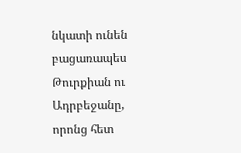նկատի ունեն բացառապես Թուրքիան ու Ադրբեջանը, որոնց հետ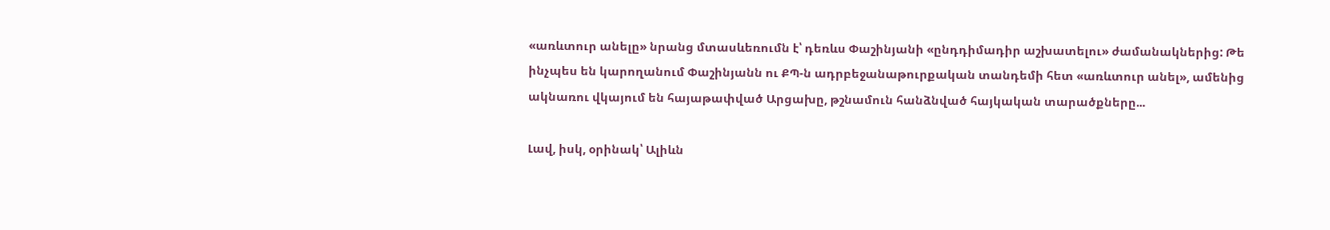«առևտուր անելը» նրանց մտասևեռումն է՝ դեռևս Փաշինյանի «ընդդիմադիր աշխատելու» ժամանակներից: Թե ինչպես են կարողանում Փաշինյանն ու ՔՊ-ն ադրբեջանաթուրքական տանդեմի հետ «առևտուր անել», ամենից ակնառու վկայում են հայաթափված Արցախը, թշնամուն հանձնված հայկական տարածքները...

Լավ, իսկ, օրինակ՝ Ալիևն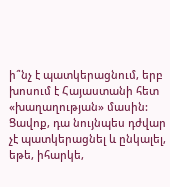ի՞նչ է պատկերացնում, երբ խոսում է Հայաստանի հետ «խաղաղության» մասին: Ցավոք, դա նույնպես դժվար չէ պատկերացնել և ընկալել, եթե, իհարկե,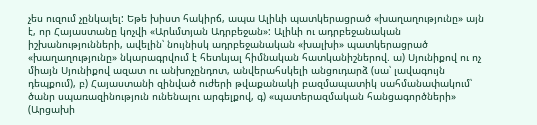չես ուզում չընկալել: Եթե խիստ հակիրճ, ապա Ալիևի պատկերացրած «խաղաղությունը» այն է, որ Հայաստանը կոչվի «Արևմտյան Ադրբեջան»: Ալիևի ու ադրբեջանական իշխանությունների, ավելին՝ նույնիսկ ադրբեջանական «խալխի» պատկերացրած «խաղաղությունը» նկարագրվում է հետևյալ հիմնական հատկանիշներով. ա) Սյունիքով ու ոչ միայն Սյունիքով ազատ ու անխոչընդոտ, անվերահսկելի անցուդարձ (սա՝ լավագույն դեպքում), բ) Հայաստանի զինված ուժերի թվաքանակի բազմապատիկ սահմանափակում՝ ծանր սպառազինություն ունենալու արգելքով, գ) «պատերազմական հանցագործների» (Արցախի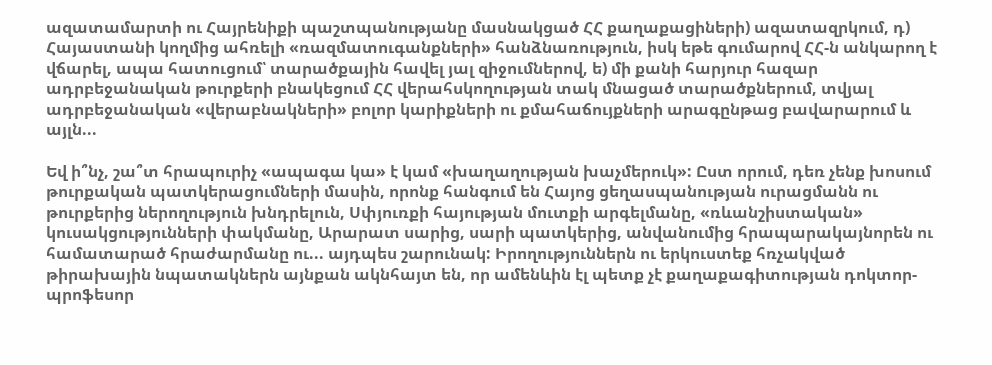ազատամարտի ու Հայրենիքի պաշտպանությանը մասնակցած ՀՀ քաղաքացիների) ազատազրկում, դ) Հայաստանի կողմից ահռելի «ռազմատուգանքների» հանձնառություն, իսկ եթե գումարով ՀՀ-ն անկարող է վճարել, ապա հատուցում՝ տարածքային հավել յալ զիջումներով, ե) մի քանի հարյուր հազար ադրբեջանական թուրքերի բնակեցում ՀՀ վերահսկողության տակ մնացած տարածքներում, տվյալ ադրբեջանական «վերաբնակների» բոլոր կարիքների ու քմահաճույքների արագընթաց բավարարում և այլն...

Եվ ի՞նչ, շա՞տ հրապուրիչ «ապագա կա» է կամ «խաղաղության խաչմերուկ»: Ըստ որում, դեռ չենք խոսում թուրքական պատկերացումների մասին, որոնք հանգում են Հայոց ցեղասպանության ուրացմանն ու թուրքերից ներողություն խնդրելուն, Սփյուռքի հայության մուտքի արգելմանը, «ռևանշիստական» կուսակցությունների փակմանը, Արարատ սարից, սարի պատկերից, անվանումից հրապարակայնորեն ու համատարած հրաժարմանը ու... այդպես շարունակ: Իրողություններն ու երկուստեք հռչակված թիրախային նպատակներն այնքան ակնհայտ են, որ ամենևին էլ պետք չէ քաղաքագիտության դոկտոր-պրոֆեսոր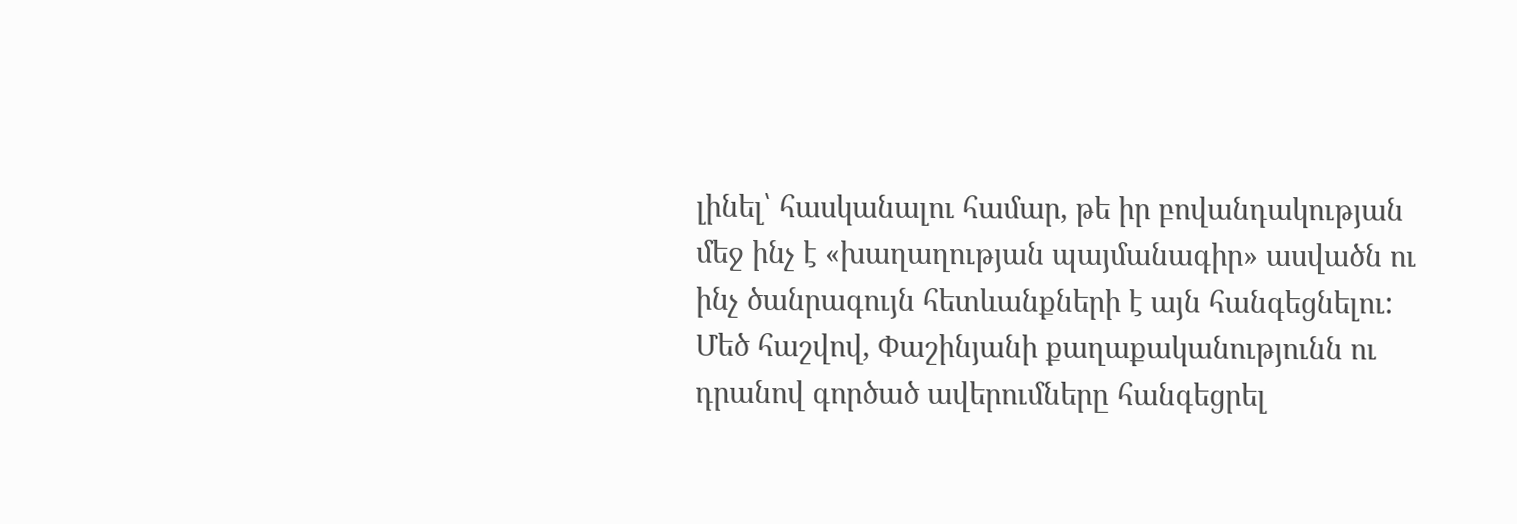լինել՝ հասկանալու համար, թե իր բովանդակության մեջ ինչ է «խաղաղության պայմանագիր» ասվածն ու ինչ ծանրագույն հետևանքների է այն հանգեցնելու: Մեծ հաշվով, Փաշինյանի քաղաքականությունն ու դրանով գործած ավերումները հանգեցրել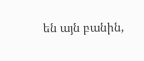են այն բանին,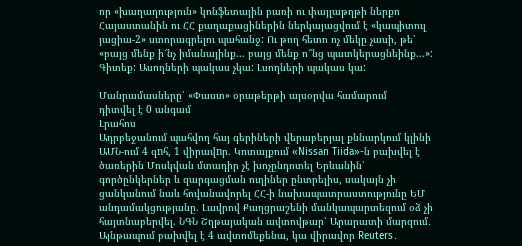որ «խաղաղություն» կոնֆետային բառի ու փայլաթղթի ներքո Հայաստանին ու ՀՀ քաղաքացիներին ներկայացվում է «կապիտուլ յացիա-2» ստորագրելու պահանջ: Ու թող հետո ոչ մեկը չասի, թե՝ «բայց մենք ի՜նչ իմանայինք... բայց մենք ո՞նց պատկերացնեինք...»: Գիտեք: Ասողների պակաս չկա: Լսողների պակաս կա:

Մանրամասները՝ «Փաստ» օրաթերթի այսօրվա համարում
դիտվել է 0 անգամ
Լրահոս
Ադրբեջանում պահվող հայ գերիների վերաբերյալ քննարկում կլինի ԱՄՆ-ում 4 զnհ, 1 վիրավnր. Կոտայքում «Nissan Tiida»-ն բախվել է ծառերին Մոսկվան մտադիր չէ խոչընդոտել Երևանին՝ գործընկերներ և զարգացման ուղիներ ընտրելիս, սակայն չի ցանկանում նաև հովանավորել ՀՀ-ի նախապատրաստությունը ԵՄ անդամակցությանը. Լավրով Քաղցրաշենի մանկապարտեզում օձ չի հայտնաբերվել. ՆԳՆ Շղթայական ավտովթար՝ Արարատի մարզում․ Այնթապում բախվել է 4 ավտոմեքենա, կա վիրավոր Reuters․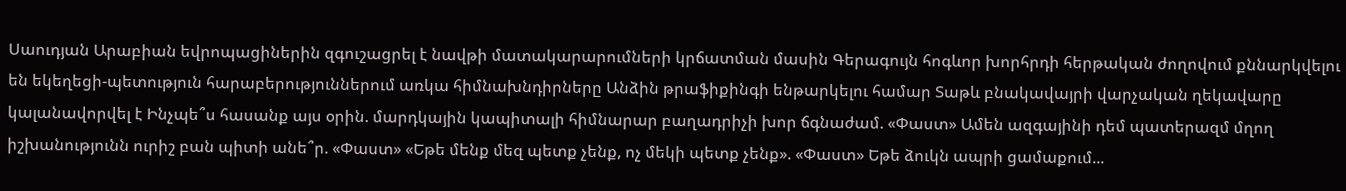Սաուդյան Արաբիան եվրոպացիներին զգուշացրել է նավթի մատակարարումների կրճատման մասին Գերագույն հոգևոր խորհրդի հերթական ժողովում քննարկվելու են եկեղեցի-պետություն հարաբերություններում առկա հիմնախնդիրները Անձին թրաֆիքինգի ենթարկելու համար Տաթև բնակավայրի վարչական ղեկավարը կալանավորվել է Ինչպե՞ս հասանք այս օրին. մարդկային կապիտալի հիմնարար բաղադրիչի խոր ճգնաժամ. «Փաստ» Ամեն ազգայինի դեմ պատերազմ մղող իշխանությունն ուրիշ բան պիտի անե՞ր. «Փաստ» «Եթե մենք մեզ պետք չենք, ոչ մեկի պետք չենք». «Փաստ» Եթե ձուկն ապրի ցամաքում...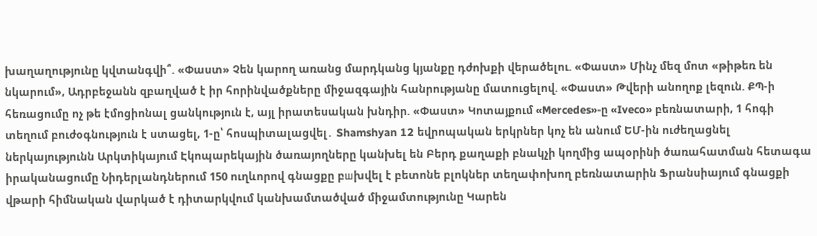խաղաղությունը կվտանգվի՞. «Փաստ» Չեն կարող առանց մարդկանց կյանքը դժոխքի վերածելու. «Փաստ» Մինչ մեզ մոտ «թիթեռ են նկարում», Ադրբեջանն զբաղված է իր հորինվածքները միջազգային հանրությանը մատուցելով. «Փաստ» Թվերի անողոք լեզուն. ՔՊ-ի հեռացումը ոչ թե էմոցիոնալ ցանկություն է, այլ իրատեսական խնդիր. «Փաստ» Կոտայքում «Mercedes»-ը «Iveco» բեռնատարի, 1 հոգի տեղում բուժօգնություն է ստացել, 1-ը՝ հոսպիտալացվել․ Shamshyan 12 եվրոպական երկրներ կոչ են անում ԵՄ-ին ուժեղացնել ներկայությունն Արկտիկայում Էկոպարեկային ծառայողները կանխել են Բերդ քաղաքի բնակչի կողմից ապօրինի ծառահատման հետագա իրականացումը Նիդերլանդներում 150 ուղևորով գնացքը բшխվել է բետոնե բլոկներ տեղափոխող բեռնատարին Ֆրանսիայում գնացքի վթարի հիմնական վարկած է դիտարկվում կանխամտածված միջամտությունը Կարեն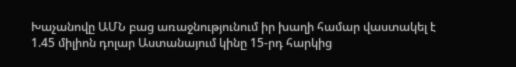Խաչանովը ԱՄՆ բաց առաջնությունում իր խաղի համար վաստակել է 1.45 միլիոն դոլար Աստանայում կինը 15-րդ հարկից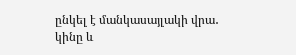ընկել է մանկասայլակի վրա․ կինը և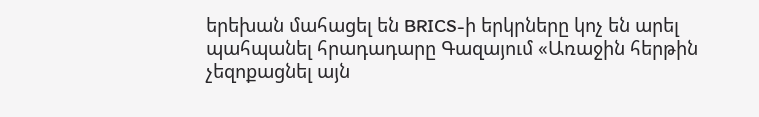երեխան մահացել են BRICS-ի երկրները կոչ են արել պահպանել հրադադարը Գազայում «Առաջին հերթին չեզոքացնել այն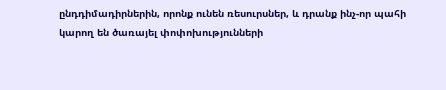ընդդիմադիրներին, որոնք ունեն ռեսուրսներ, և դրանք ինչ-որ պահի կարող են ծառայել փոփոխությունների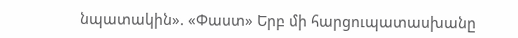նպատակին». «Փաստ» Երբ մի հարցուպատասխանը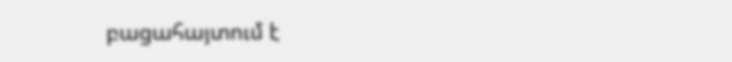բացահայտում է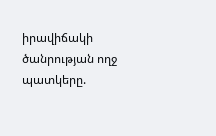իրավիճակի ծանրության ողջ պատկերը.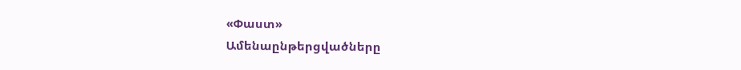«Փաստ»
Ամենաընթերցվածները